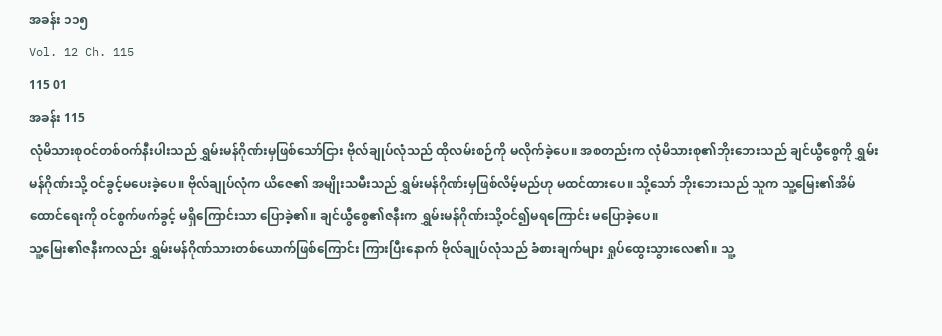အခန်း ၁၁၅
Vol. 12 Ch. 115
115 01
အခန်း 115
လုံမိသားစုဝင်တစ်ဝက်နီးပါးသည် ရွှမ်းမန်ဂိုဏ်းမှဖြစ်သော်ငြား ဗိုလ်ချုပ်လုံသည် ထိုလမ်းစဉ်ကို မလိုက်ခဲ့ပေ။ အစတည်းက လုံမိသားစု၏ဘိုးဘေးသည် ချင်ယွီစွေကို ရွှမ်းမန်ဂိုဏ်းသို့ ဝင်ခွင့်မပေးခဲ့ပေ။ ဗိုလ်ချုပ်လုံက ယိဇေ၏ အမျိုးသမီးသည် ရွှမ်းမန်ဂိုဏ်းမှဖြစ်လိမ့်မည်ဟု မထင်ထားပေ။ သို့သော် ဘိုးဘေးသည် သူက သူ့မြေး၏အိမ်ထောင်ရေးကို ဝင်စွက်ဖက်ခွင့် မရှိကြောင်းသာ ပြောခဲ့၏။ ချင်ယွီစွေ၏ဇနီးက ရွှမ်းမန်ဂိုဏ်းသို့ဝင်၍မရကြောင်း မပြောခဲ့ပေ။
သူ့မြေး၏ဇနီးကလည်း ရွှမ်းမန်ဂိုဏ်သားတစ်ယောက်ဖြစ်ကြောင်း ကြားပြီးနောက် ဗိုလ်ချုပ်လုံသည် ခံစားချက်များ ရှုပ်ထွေးသွားလေ၏။ သူ့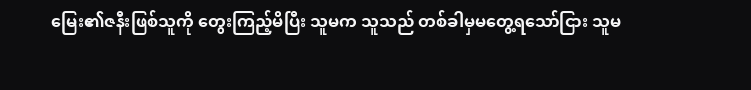မြေး၏ဇနီးဖြစ်သူကို တွေးကြည့်မိပြီး သူမက သူသည် တစ်ခါမှမတွေ့ရသော်ငြား သူမ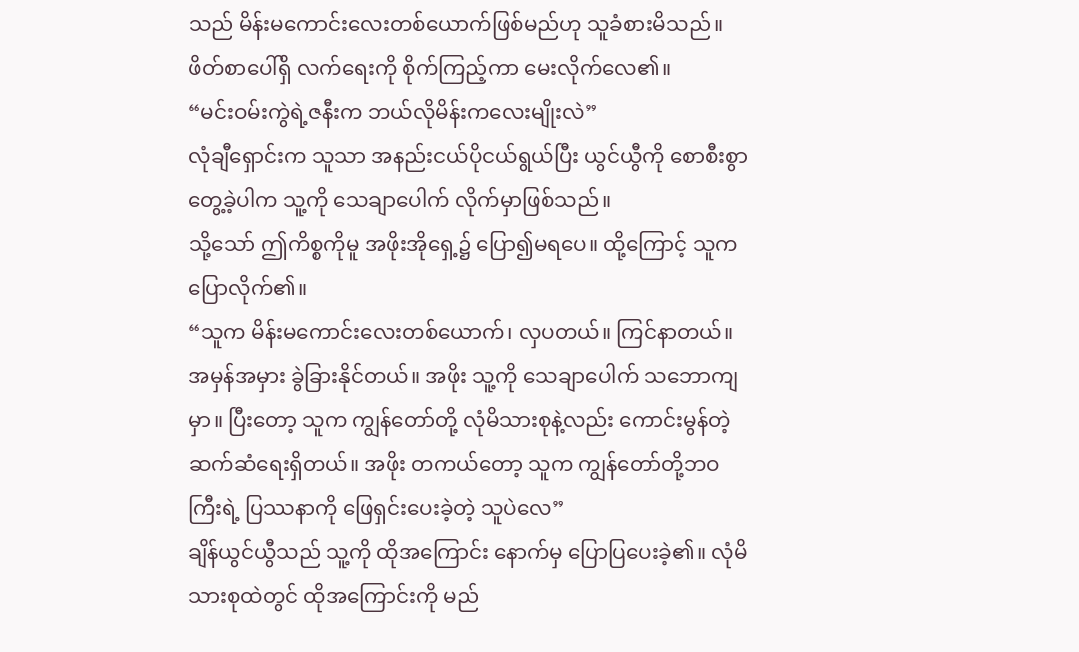သည် မိန်းမကောင်းလေးတစ်ယောက်ဖြစ်မည်ဟု သူခံစားမိသည်။
ဖိတ်စာပေါ်ရှိ လက်ရေးကို စိုက်ကြည့်ကာ မေးလိုက်လေ၏။
“မင်းဝမ်းကွဲရဲ့ဇနီးက ဘယ်လိုမိန်းကလေးမျိုးလဲ”
လုံချီရှောင်းက သူသာ အနည်းငယ်ပိုငယ်ရွယ်ပြီး ယွင်ယွီကို စောစီးစွာ တွေ့ခဲ့ပါက သူ့ကို သေချာပေါက် လိုက်မှာဖြစ်သည်။
သို့သော် ဤကိစ္စကိုမူ အဖိုးအိုရှေ့၌ ပြော၍မရပေ။ ထို့ကြောင့် သူက ပြောလိုက်၏။
“သူက မိန်းမကောင်းလေးတစ်ယောက်၊ လှပတယ်။ ကြင်နာတယ်။ အမှန်အမှား ခွဲခြားနိုင်တယ်။ အဖိုး သူ့ကို သေချာပေါက် သဘောကျမှာ။ ပြီးတော့ သူက ကျွန်တော်တို့ လုံမိသားစုနဲ့လည်း ကောင်းမွန်တဲ့ ဆက်ဆံရေးရှိတယ်။ အဖိုး တကယ်တော့ သူက ကျွန်တော်တို့ဘဝကြီးရဲ့ ပြဿနာကို ဖြေရှင်းပေးခဲ့တဲ့ သူပဲလေ”
ချိန်ယွင်ယွီသည် သူ့ကို ထိုအကြောင်း နောက်မှ ပြောပြပေးခဲ့၏။ လုံမိသားစုထဲတွင် ထိုအကြောင်းကို မည်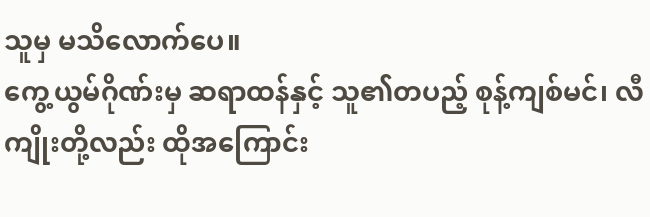သူမှ မသိလောက်ပေ။
ကွေ့ယွမ်ဂိုဏ်းမှ ဆရာထန်နှင့် သူ၏တပည့် စုန့်ကျစ်မင်၊ လီကျိုးတို့လည်း ထိုအကြောင်း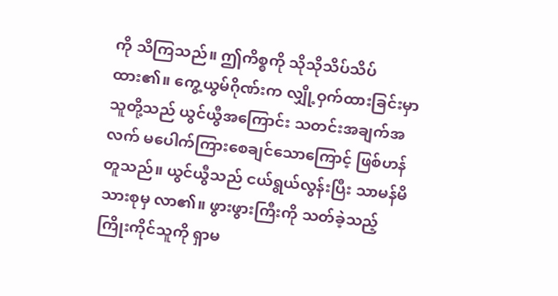ကို သိကြသည်။ ဤကိစ္စကို သိုသိုသိပ်သိပ် ထား၏။ ကွေ့ယွမ်ဂိုဏ်းက လျှို့ဝှက်ထားခြင်းမှာ သူတို့သည် ယွင်ယွီအကြောင်း သတင်းအချက်အလက် မပေါက်ကြားစေချင်သောကြောင့် ဖြစ်ဟန်တူသည်။ ယွင်ယွီသည် ငယ်ရွယ်လွန်းပြီး သာမန်မိသားစုမှ လာ၏။ ဖွားဖွားကြီးကို သတ်ခဲ့သည့် ကြိုးကိုင်သူကို ရှာမ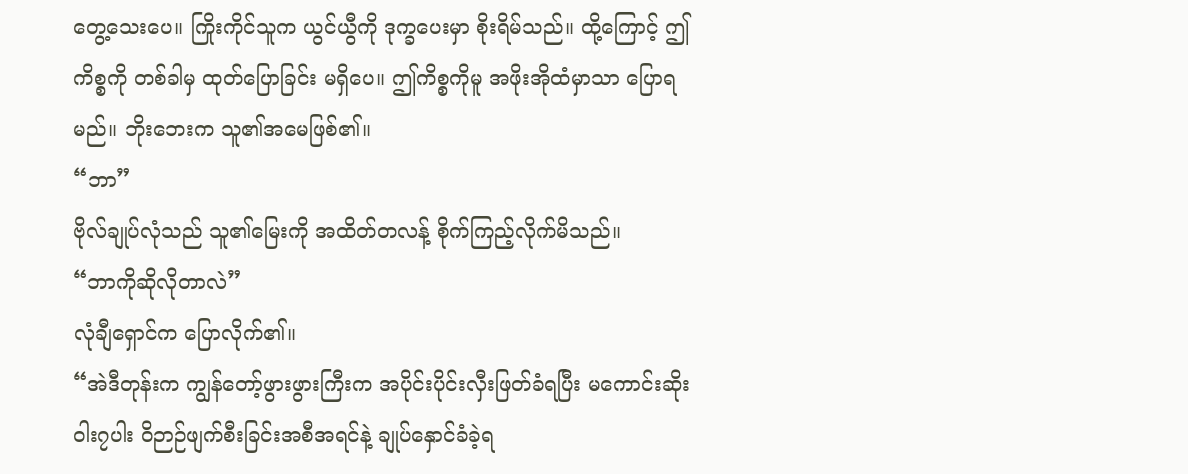တွေ့သေးပေ။ ကြိုးကိုင်သူက ယွင်ယွီကို ဒုက္ခပေးမှာ စိုးရိမ်သည်။ ထို့ကြောင့် ဤကိစ္စကို တစ်ခါမှ ထုတ်ပြောခြင်း မရှိပေ။ ဤကိစ္စကိုမူ အဖိုးအိုထံမှာသာ ပြောရမည်။ ဘိုးဘေးက သူ၏အမေဖြစ်၏။
“ဘာ”
ဗိုလ်ချုပ်လုံသည် သူ၏မြေးကို အထိတ်တလန့် စိုက်ကြည့်လိုက်မိသည်။
“ဘာကိုဆိုလိုတာလဲ”
လုံချီရှောင်က ပြောလိုက်၏။
“အဲဒီတုန်းက ကျွန်တော့်ဖွားဖွားကြီးက အပိုင်းပိုင်းလှီးဖြတ်ခံရပြီး မကောင်းဆိုးဝါး၇ပါး ဝိဉာဉ်ဖျက်စီးခြင်းအစီအရင်နဲ့ ချုပ်နှောင်ခံခဲ့ရ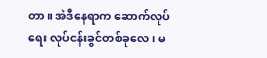တာ။ အဲဒီနေရာက ဆောက်လုပ်ရေး လုပ်ငန်းခွင်တစ်ခုလေ၊ မ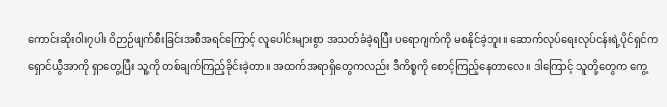ကောင်းဆိုးဝါး၇ပါး ဝိဉာဉ်ဖျက်စီးခြင်းအစီအရင်ကြောင့် လူပေါင်းများစွာ အသတ်ခံခဲ့ရပြီး ပရောဂျက်ကို မစနိုင်ခဲ့ဘူး။ ဆောက်လုပ်ရေးလုပ်ငန်းရဲ့ပိုင်ရှင်က ရှောင်ယွီအာကို ရှာတွေ့ပြီး သူ့ကို တစ်ချက်ကြည့်ခိုင်းခဲ့တာ။ အထက်အရာရှိတွေကလည်း ဒီကိစ္စကို စောင့်ကြည့်နေတာလေ။ ဒါကြောင့် သူတို့တွေက ကွေ့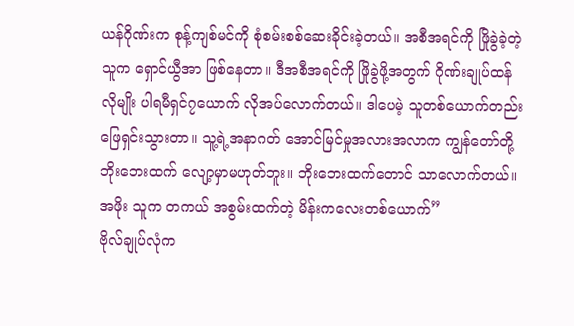ယန်ဂိုဏ်းက စုန့်ကျစ်မင်ကို စုံစမ်းစစ်ဆေးခိုင်းခဲ့တယ်။ အစီအရင်ကို ဖြိုခွဲခဲ့တဲ့သူက ရှောင်ယွီအာ ဖြစ်နေတာ။ ဒီအစီအရင်ကို ဖြိုခွဲဖို့အတွက် ဂိုဏ်းချုပ်ထန်လိုမျိုး ပါရမီရှင်၇ယောက် လိုအပ်လောက်တယ်။ ဒါပေမဲ့ သူတစ်ယောက်တည်း ဖြေရှင်းသွားတာ။ သူ့ရဲ့အနာဂတ် အောင်မြင်မှုအလားအလာက ကျွန်တော်တို့ ဘိုးဘေးထက် လျော့မှာမဟုတ်ဘူး။ ဘိုးဘေးထက်တောင် သာလောက်တယ်။ အဖိုး သူက တကယ် အစွမ်းထက်တဲ့ မိန်းကလေးတစ်ယောက်”
ဗိုလ်ချုပ်လုံက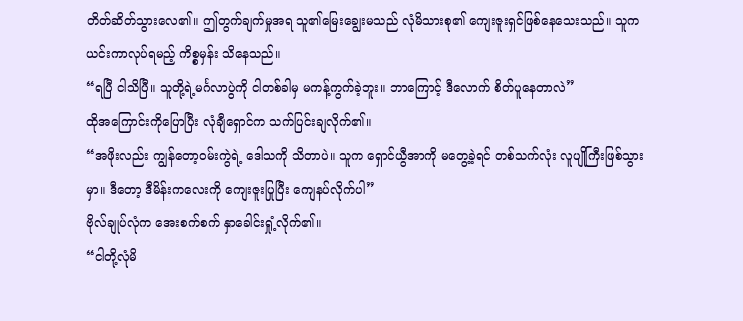တိတ်ဆိတ်သွားလေ၏။ ဤတွက်ချက်မှုအရ သူ၏မြေးချွေးမသည် လုံမိသားစု၏ ကျေးဇူးရှင်ဖြစ်နေသေးသည်။ သူက ယင်းကာလုပ်ရမည့် ကိစ္စမှန်း သိနေသည်။
“ရပြီ ငါသိပြီ။ သူတို့ရဲ့မင်္ဂလာပွဲကို ငါတစ်ခါမှ မကန့်ကွက်ခဲ့ဘူး။ ဘာကြောင့် ဒီလောက် စိတ်ပူနေတာလဲ”
ထိုအကြောင်းကိုပြောပြီး လုံချီရှောင်က သက်ပြင်းချလိုက်၏။
“အဖိုးလည်း ကျွန်တော့ဝမ်းကွဲရဲ့ ဒေါသကို သိတာပဲ။ သူက ရှောင်ယွီအာကို မတွေ့ခဲ့ရင် တစ်သက်လုံး လူပျိုကြီးဖြစ်သွားမှာ။ ဒီတော့ ဒီမိန်းကလေးကို ကျေးဇူးပြုပြီး ကျေနပ်လိုက်ပါ”
ဗိုလ်ချုပ်လုံက အေးစက်စက် နှာခေါင်းရှုံ့လိုက်၏။
“ငါတို့လုံမိ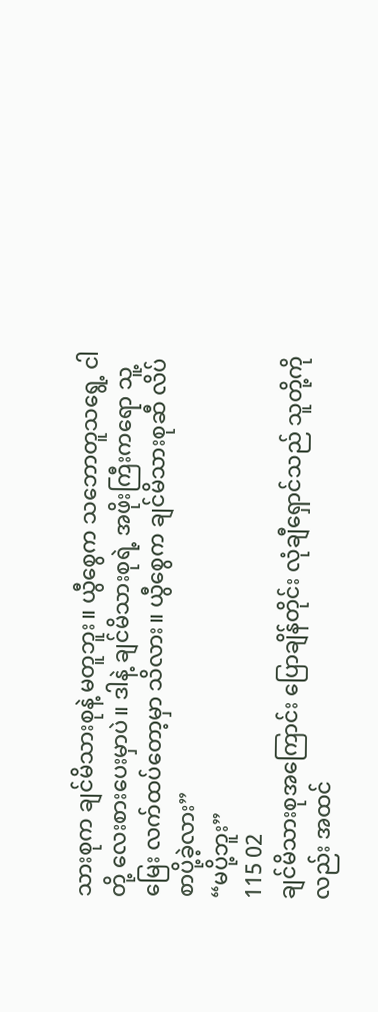သားစုက ချင်မိသားစုနဲ့ မတူဘူး။ ယွီစွေက သဘောတူသရွေ့ ငါတို့ လေးစားပေးမှာပဲ။ ဒါနဲ့ ချင်မိသားစုရဲ့ အဖိုးကြီးကရော သူ့မြေး လက်ထပ်တော့မှာ သိလား။ ယွီစွေက ချင်မိသားစုဆီ လိပ်စာပို့ခဲ့လား”
“မပို့ဘူး”
115 02
ချင်မိသားစုအကြောင်း ပြောချိန်တိုင်း လုံချီရှောင်သည် သူတို့ကိုလည်း အထင်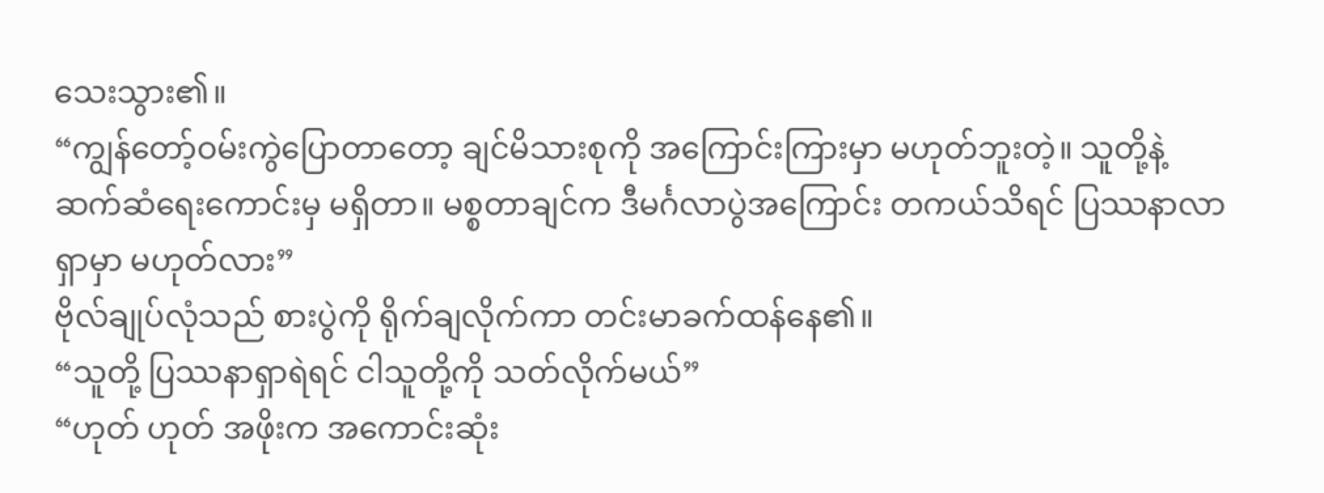သေးသွား၏။
“ကျွန်တော့်ဝမ်းကွဲပြောတာတော့ ချင်မိသားစုကို အကြောင်းကြားမှာ မဟုတ်ဘူးတဲ့။ သူတို့နဲ့ ဆက်ဆံရေးကောင်းမှ မရှိတာ။ မစ္စတာချင်က ဒီမင်္ဂလာပွဲအကြောင်း တကယ်သိရင် ပြဿနာလာရှာမှာ မဟုတ်လား”
ဗိုလ်ချုပ်လုံသည် စားပွဲကို ရိုက်ချလိုက်ကာ တင်းမာခက်ထန်နေ၏။
“သူတို့ ပြဿနာရှာရဲရင် ငါသူတို့ကို သတ်လိုက်မယ်”
“ဟုတ် ဟုတ် အဖိုးက အကောင်းဆုံး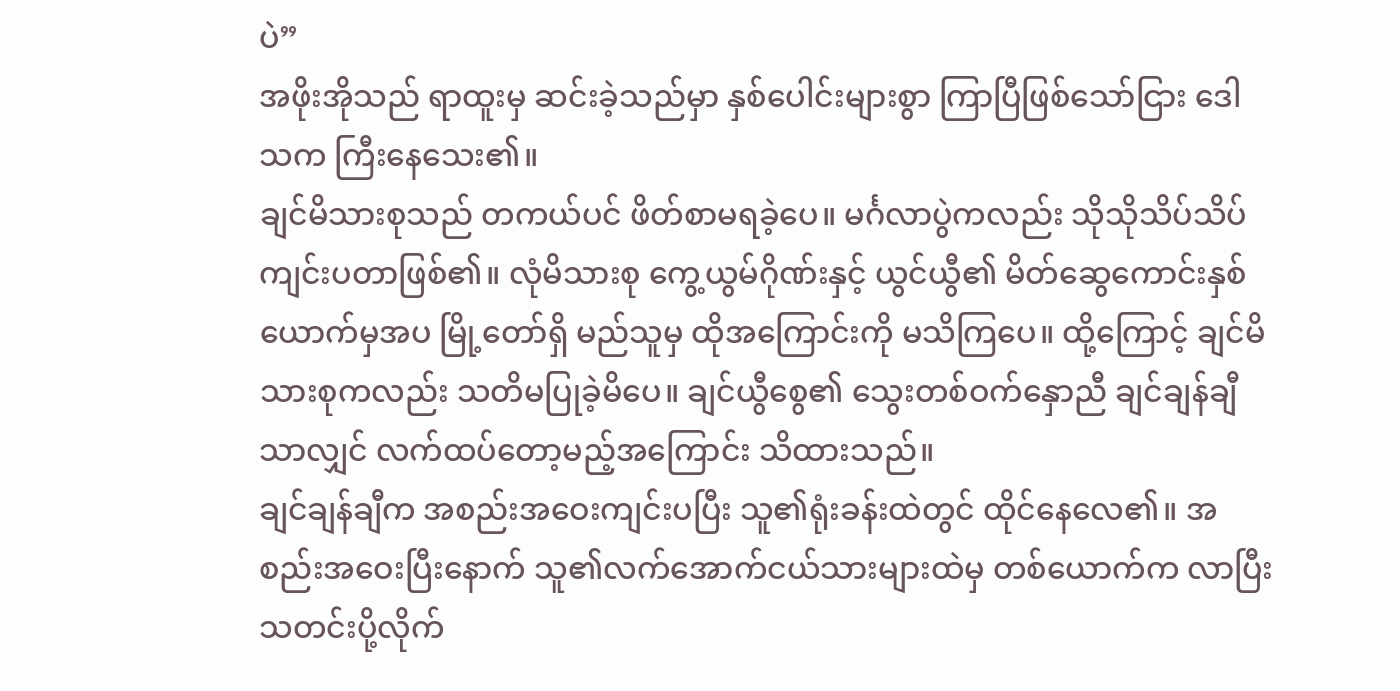ပဲ”
အဖိုးအိုသည် ရာထူးမှ ဆင်းခဲ့သည်မှာ နှစ်ပေါင်းများစွာ ကြာပြီဖြစ်သော်ငြား ဒေါသက ကြီးနေသေး၏။
ချင်မိသားစုသည် တကယ်ပင် ဖိတ်စာမရခဲ့ပေ။ မင်္ဂလာပွဲကလည်း သိုသိုသိပ်သိပ် ကျင်းပတာဖြစ်၏။ လုံမိသားစု ကွေ့ယွမ်ဂိုဏ်းနှင့် ယွင်ယွီ၏ မိတ်ဆွေကောင်းနှစ်ယောက်မှအပ မြို့တော်ရှိ မည်သူမှ ထိုအကြောင်းကို မသိကြပေ။ ထို့ကြောင့် ချင်မိသားစုကလည်း သတိမပြုခဲ့မိပေ။ ချင်ယွီစွေ၏ သွေးတစ်ဝက်နှောညီ ချင်ချန်ချီသာလျှင် လက်ထပ်တော့မည့်အကြောင်း သိထားသည်။
ချင်ချန်ချီက အစည်းအဝေးကျင်းပပြီး သူ၏ရုံးခန်းထဲတွင် ထိုင်နေလေ၏။ အစည်းအဝေးပြီးနောက် သူ၏လက်အောက်ငယ်သားများထဲမှ တစ်ယောက်က လာပြီး သတင်းပို့လိုက်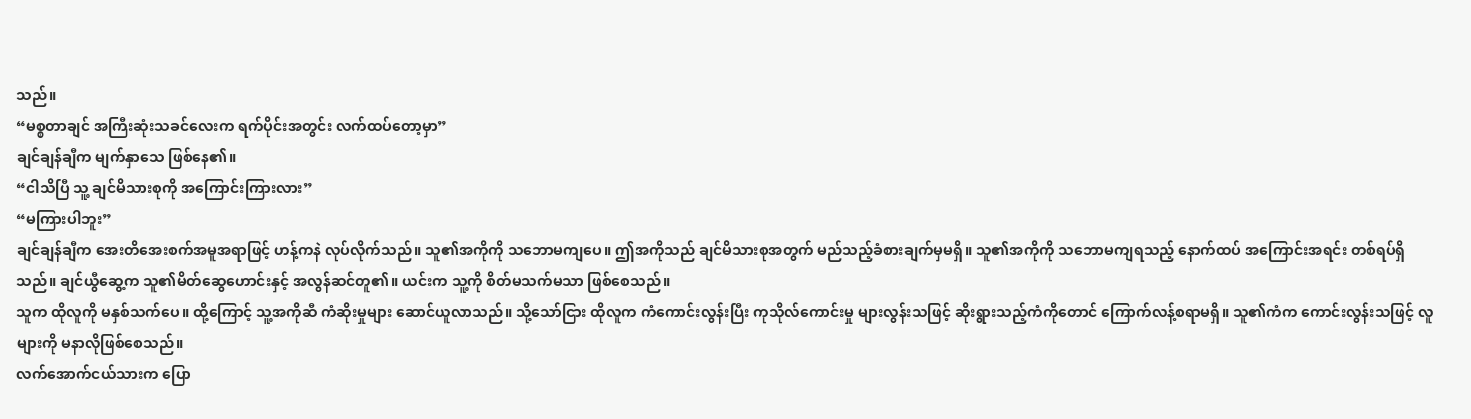သည်။
“မစ္စတာချင် အကြီးဆုံးသခင်လေးက ရက်ပိုင်းအတွင်း လက်ထပ်တော့မှာ”
ချင်ချန်ချီက မျက်နှာသေ ဖြစ်နေ၏။
“ငါသိပြီ သူ့ ချင်မိသားစုကို အကြောင်းကြားလား”
“မကြားပါဘူး”
ချင်ချန်ချီက အေးတိအေးစက်အမူအရာဖြင့် ဟန့်ကနဲ လုပ်လိုက်သည်။ သူ၏အကိုကို သဘောမကျပေ။ ဤအကိုသည် ချင်မိသားစုအတွက် မည်သည့်ခံစားချက်မှမရှိ။ သူ၏အကိုကို သဘောမကျရသည့် နောက်ထပ် အကြောင်းအရင်း တစ်ရပ်ရှိသည်။ ချင်ယွီဆွေ့က သူ၏မိတ်ဆွေဟောင်းနှင့် အလွန်ဆင်တူ၏။ ယင်းက သူ့ကို စိတ်မသက်မသာ ဖြစ်စေသည်။
သူက ထိုလူကို မနှစ်သက်ပေ။ ထို့ကြောင့် သူ့အကိုဆီ ကံဆိုးမှုများ ဆောင်ယူလာသည်။ သို့သော်ငြား ထိုလူက ကံကောင်းလွန်းပြီး ကုသိုလ်ကောင်းမှု များလွန်းသဖြင့် ဆိုးရွားသည့်ကံကိုတောင် ကြောက်လန့်စရာမရှိ။ သူ၏ကံက ကောင်းလွန်းသဖြင့် လူများကို မနာလိုဖြစ်စေသည်။
လက်အောက်ငယ်သားက ပြော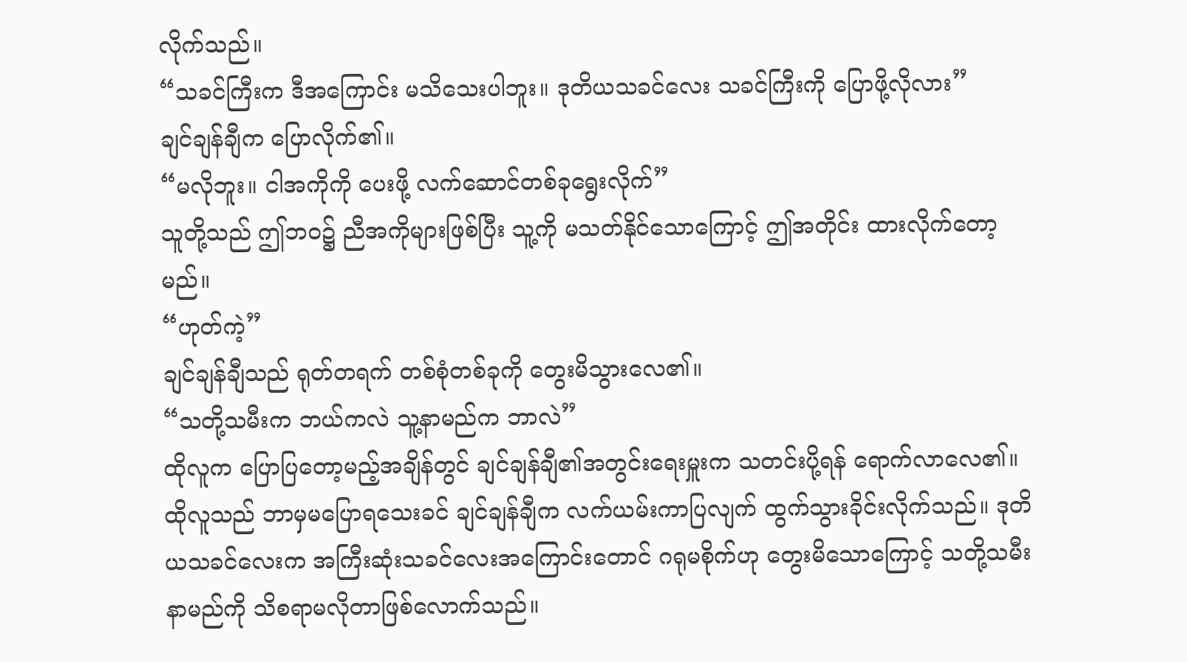လိုက်သည်။
“သခင်ကြီးက ဒီအကြောင်း မသိသေးပါဘူး။ ဒုတိယသခင်လေး သခင်ကြီးကို ပြောဖို့လိုလား”
ချင်ချန်ချီက ပြောလိုက်၏။
“မလိုဘူး။ ငါအကိုကို ပေးဖို့ လက်ဆောင်တစ်ခုရွေးလိုက်”
သူတို့သည် ဤဘဝ၌ ညီအကိုများဖြစ်ပြီး သူ့ကို မသတ်နိုင်သောကြောင့် ဤအတိုင်း ထားလိုက်တော့မည်။
“ဟုတ်ကဲ့”
ချင်ချန်ချီသည် ရုတ်တရက် တစ်စုံတစ်ခုကို တွေးမိသွားလေ၏။
“သတို့သမီးက ဘယ်ကလဲ သူ့နာမည်က ဘာလဲ”
ထိုလူက ပြောပြတော့မည့်အချိန်တွင် ချင်ချန်ချီ၏အတွင်းရေးမှူးက သတင်းပို့ရန် ရောက်လာလေ၏။ ထိုလူသည် ဘာမှမပြောရသေးခင် ချင်ချန်ချီက လက်ယမ်းကာပြလျက် ထွက်သွားခိုင်းလိုက်သည်။ ဒုတိယသခင်လေးက အကြီးဆုံးသခင်လေးအကြောင်းတောင် ဂရုမစိုက်ဟု တွေးမိသောကြောင့် သတို့သမီးနာမည်ကို သိစရာမလိုတာဖြစ်လောက်သည်။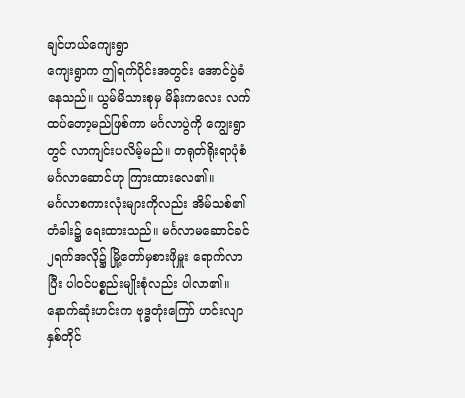ချင်ဟယ်ကျေးရွာ
ကျေးရွာက ဤရက်ပိုင်းအတွင်း အောင်ပွဲခံနေသည်။ ယွမ်မိသားစုမှ မိန်းကလေး လက်ထပ်တော့မည်ဖြစ်ကာ မင်္ဂလာပွဲကို ကျွေးရွာတွင် လာကျင်းပလိမ့်မည်။ တရုတ်ရိုးရာပုံစံ မင်္ဂလာဆောင်ဟု ကြားထားလေ၏။
မင်္ဂလာစကားလုံးများကိုလည်း အိမ်သစ်၏တံခါး၌ ရေးထားသည်။ မင်္ဂလာမဆောင်ခင် ၂ရက်အလို၌ မြို့တော်မှစားဖိုမှူး ရောက်လာပြီး ပါဝင်ပစ္စည်းမျိုးစုံလည်း ပါလာ၏။ နောက်ဆုံးဟင်းက ဗုဒ္ဓတုံးကြော် ဟင်းလျာနှစ်တိုင်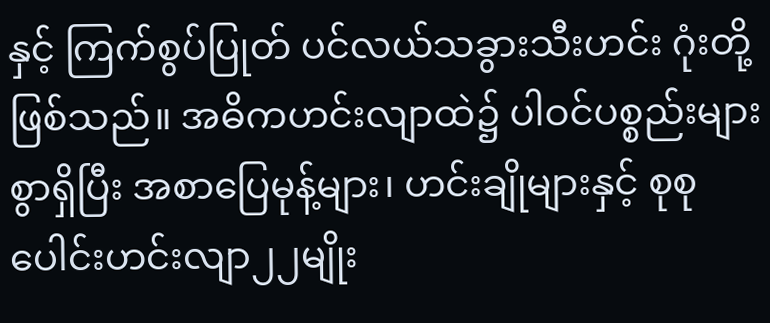နှင့် ကြက်စွပ်ပြုတ် ပင်လယ်သခွားသီးဟင်း ဂုံးတို့ဖြစ်သည်။ အဓိကဟင်းလျာထဲ၌ ပါဝင်ပစ္စည်းများစွာရှိပြီး အစာပြေမုန့်များ၊ ဟင်းချိုများနှင့် စုစုပေါင်းဟင်းလျာ၂၂မျိုး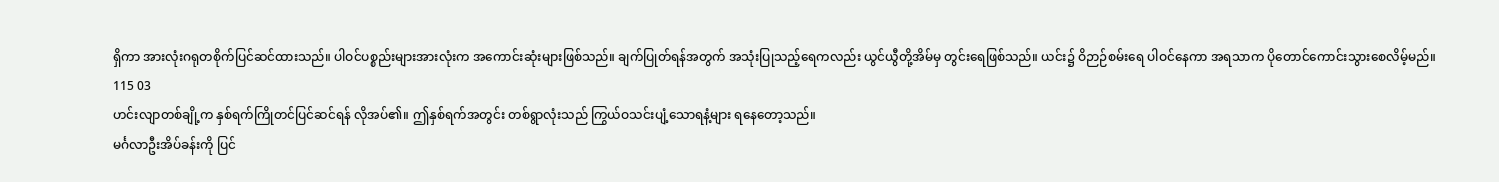ရှိကာ အားလုံးဂရုတစိုက်ပြင်ဆင်ထားသည်။ ပါဝင်ပစ္စည်းများအားလုံးက အကောင်းဆုံးများဖြစ်သည်။ ချက်ပြုတ်ရန်အတွက် အသုံးပြုသည့်ရေကလည်း ယွင်ယွီတို့အိမ်မှ တွင်းရေဖြစ်သည်။ ယင်း၌ ဝိဉာဉ်စမ်းရေ ပါဝင်နေကာ အရသာက ပိုတောင်ကောင်းသွားစေလိမ့်မည်။
115 03
ဟင်းလျာတစ်ချို့က နှစ်ရက်ကြိုတင်ပြင်ဆင်ရန် လိုအပ်၏။ ဤနှစ်ရက်အတွင်း တစ်ရွာလုံးသည် ကြွယ်ဝသင်းပျံ့သောရနံ့များ ရနေတော့သည်။
မင်္ဂလာဦးအိပ်ခန်းကို ပြင်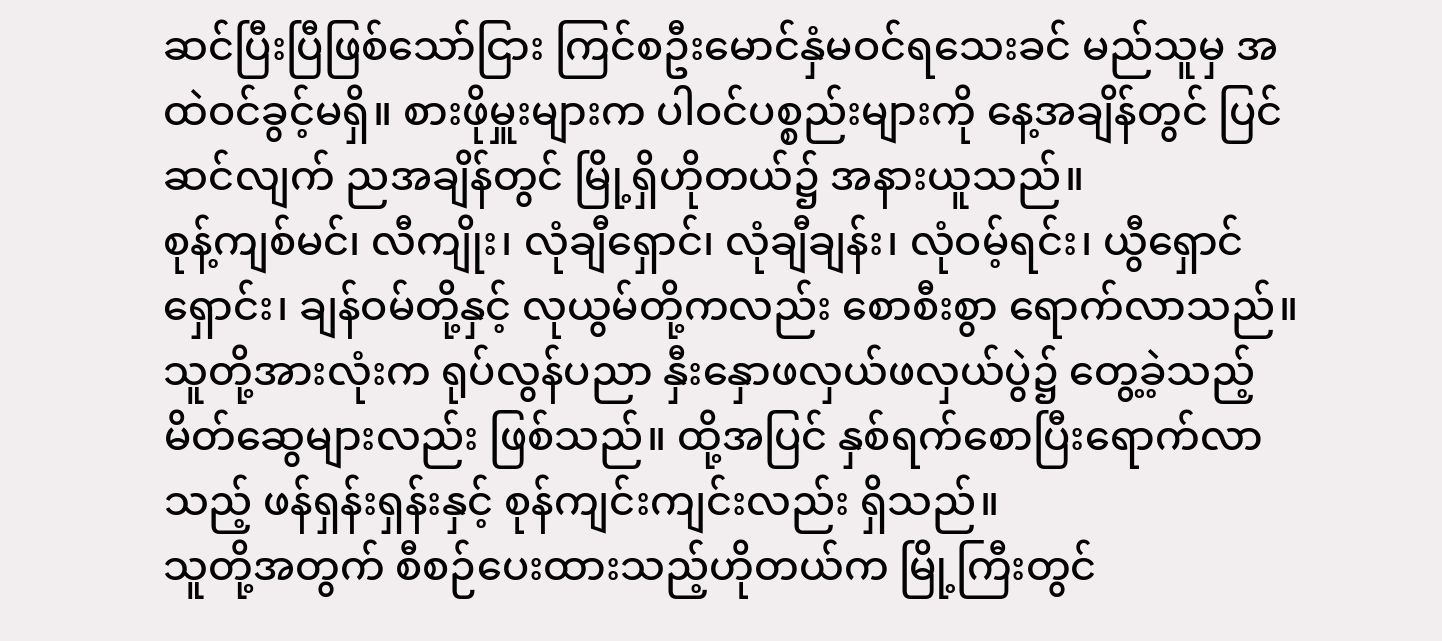ဆင်ပြီးပြီဖြစ်သော်ငြား ကြင်စဦးမောင်နှံမဝင်ရသေးခင် မည်သူမှ အထဲဝင်ခွင့်မရှိ။ စားဖိုမှူးများက ပါဝင်ပစ္စည်းများကို နေ့အချိန်တွင် ပြင်ဆင်လျက် ညအချိန်တွင် မြို့ရှိဟိုတယ်၌ အနားယူသည်။
စုန့်ကျစ်မင်၊ လီကျိုး၊ လုံချီရှောင်၊ လုံချီချန်း၊ လုံဝမ့်ရင်း၊ ယွီရှောင်ရှောင်း၊ ချန်ဝမ်တို့နှင့် လုယွမ်တို့ကလည်း စောစီးစွာ ရောက်လာသည်။ သူတို့အားလုံးက ရုပ်လွန်ပညာ နှီးနှောဖလှယ်ဖလှယ်ပွဲ၌ တွေ့ခဲ့သည့် မိတ်ဆွေများလည်း ဖြစ်သည်။ ထို့အပြင် နှစ်ရက်စောပြီးရောက်လာသည့် ဖန်ရှန်းရှန်းနှင့် စုန်ကျင်းကျင်းလည်း ရှိသည်။
သူတို့အတွက် စီစဉ်ပေးထားသည့်ဟိုတယ်က မြို့ကြီးတွင်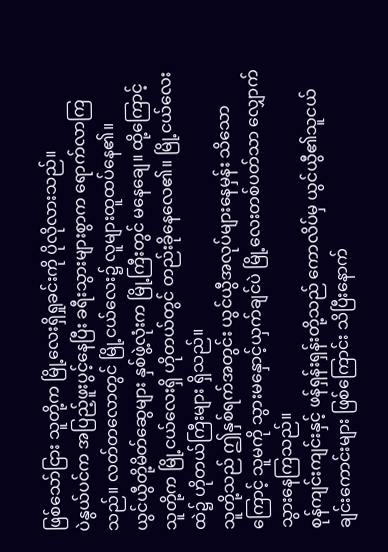ဖြစ်သော်ငြား သူတို့က မြို့လေးရှိရှုခင်းကို ပိုလိုလားသည်။
ပဲနွယ်ပင်က အပြည့်ဖူးပွင့်နေပြီး ခရီးသွားများစွာက ရောက်လာကြသည်။ လတ်တလောတွင် မြို့ငယ်လေး၌ လူများထူထပ်နေ၏။
ယွင်ယွီတို့မိတ်ဆွေများ နှစ်ဖွဲ့လုံးက မြို့ကြီးတွင် မနေချေ။ ထို့ကြောင့် သူတို့က မြို့ငယ်လေးရှိ ဟိုတယ်တွင် တည်းခိုနေလေ၏။ မြို့ငယ်လေးထဲ၌ ဟိုတယ်ကြီးများ ရှိသည်။
သူတို့သည် ဤနှစ်ရက်အတွင်း ယွင်ယွီအလုပ်များနေမှန်း သိသောကြောင့် သူမကို သွားမနှောင့်ယှက်ချင်ပဲ မြို့လေးတစ်ပတ်သာ လျှောက်သွားနေကြသည်။
စုန်ကျင်းကျင်းနှင့် ဖန်ရှန်းရှန်းတို့သည် ကောလိပ်မှ ယွင်ယွီ၏သူငယ်ချင်းကောင်းများ ဖြစ်ကြောင်း သိပြီးနောက်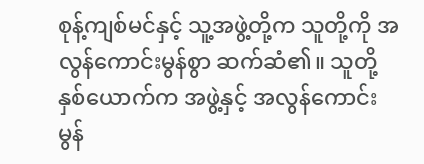စုန့်ကျစ်မင်နှင့် သူ့အဖွဲ့တို့က သူတို့ကို အလွန်ကောင်းမွန်စွာ ဆက်ဆံ၏။ သူတို့နှစ်ယောက်က အဖွဲ့နှင့် အလွန်ကောင်းမွန်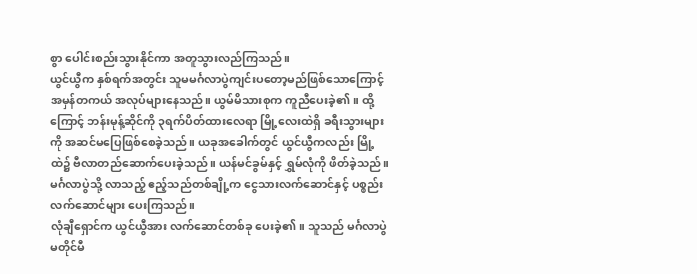စွာ ပေါင်းစည်းသွားနိုင်ကာ အတူသွားလည်ကြသည်။
ယွင်ယွီက နှစ်ရက်အတွင်း သူမမင်္ဂလာပွဲကျင်းပတော့မည်ဖြစ်သောကြောင့် အမှန်တကယ် အလုပ်များနေသည်။ ယွမ်မိသားစုက ကူညီပေးခဲ့၏။ ထို့ကြောင့် ဘန်းမုန့်ဆိုင်ကို ၃ရက်ပိတ်ထားလေရာ မြို့လေးထဲရှိ ခရီးသွားများကို အဆင်မပြေဖြစ်စေခဲ့သည်။ ယခုအခေါက်တွင် ယွင်ယွီကလည်း မြို့ထဲ၌ ဗီလာတည်ဆောက်ပေးခဲ့သည်။ ယန်မင်ခွမ်နှင့် ရွှမ်လုံကို ဖိတ်ခဲ့သည်။
မင်္ဂလာပွဲသို့ လာသည့် ဧည့်သည်တစ်ချို့က ငွေသားလက်ဆောင်နှင့် ပစ္စည်းလက်ဆောင်များ ပေးကြသည်။
လုံချီရှောင်က ယွင်ယွီအား လက်ဆောင်တစ်ခု ပေးခဲ့၏။ သူသည် မင်္ဂလာပွဲမတိုင်မီ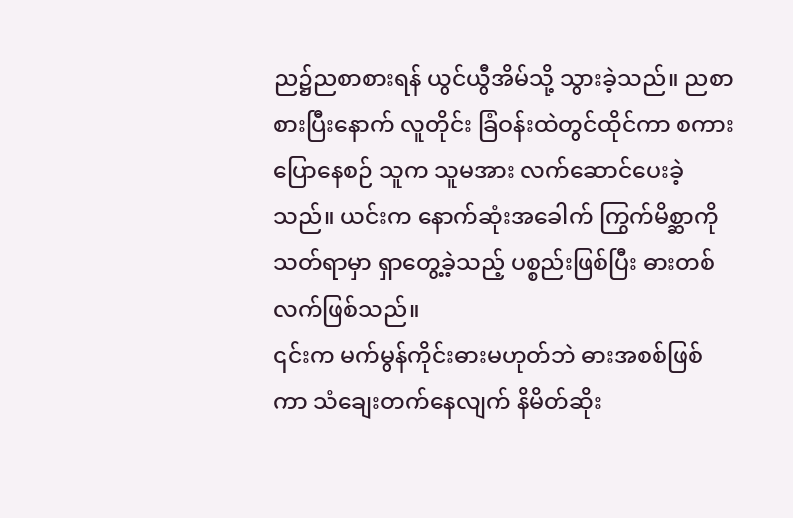ည၌ညစာစားရန် ယွင်ယွီအိမ်သို့ သွားခဲ့သည်။ ညစာစားပြီးနောက် လူတိုင်း ခြံဝန်းထဲတွင်ထိုင်ကာ စကားပြောနေစဉ် သူက သူမအား လက်ဆောင်ပေးခဲ့သည်။ ယင်းက နောက်ဆုံးအခေါက် ကြွက်မိစ္ဆာကို သတ်ရာမှာ ရှာတွေ့ခဲ့သည့် ပစ္စည်းဖြစ်ပြီး ဓားတစ်လက်ဖြစ်သည်။
၎င်းက မက်မွန်ကိုင်းဓားမဟုတ်ဘဲ ဓားအစစ်ဖြစ်ကာ သံချေးတက်နေလျက် နိမိတ်ဆိုး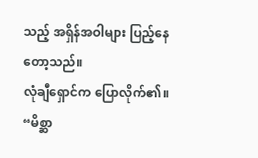သည့် အရှိန်အဝါများ ပြည့်နေတော့သည်။
လုံချီရှောင်က ပြောလိုက်၏။
“မိစ္ဆာ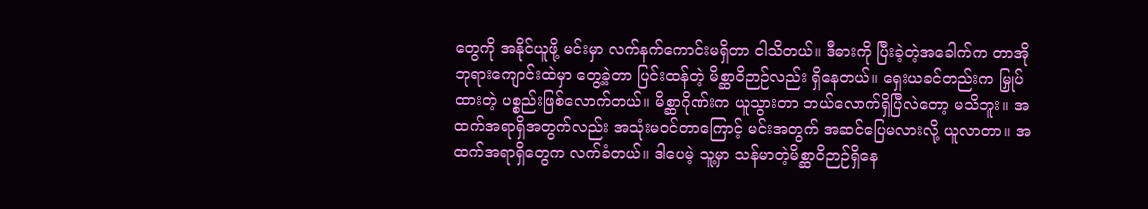တွေကို အနိုင်ယူဖို့ မင်းမှာ လက်နက်ကောင်းမရှိတာ ငါသိတယ်။ ဒီဓားကို ပြီးခဲ့တဲ့အခေါက်က တာအိုဘုရားကျောင်းထဲမှာ တွေ့ခဲ့တာ ပြင်းထန်တဲ့ မိစ္ဆာဝိဉာဉ်လည်း ရှိနေတယ်။ ရှေးယခင်တည်းက မြှုပ်ထားတဲ့ ပစ္စည်းဖြစ်လောက်တယ်။ မိစ္ဆာဂိုဏ်းက ယူသွားတာ ဘယ်လောက်ရှိပြီလဲတော့ မသိဘူး။ အထက်အရာရှိအတွက်လည်း အသုံးမဝင်တာကြောင့် မင်းအတွက် အဆင်ပြေမလားလို့ ယူလာတာ။ အထက်အရာရှိတွေက လက်ခံတယ်။ ဒါပေမဲ့ သူ့မှာ သန်မာတဲ့မိစ္ဆာဝိဉာဉ်ရှိနေ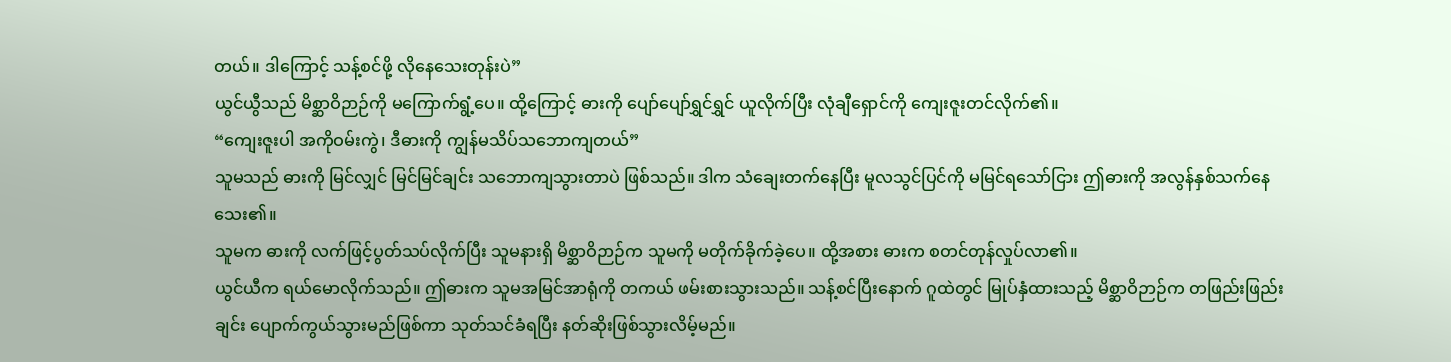တယ်။ ဒါကြောင့် သန့်စင်ဖို့ လိုနေသေးတုန်းပဲ”
ယွင်ယွီသည် မိစ္ဆာဝိဉာဉ်ကို မကြောက်ရွံ့ပေ။ ထို့ကြောင့် ဓားကို ပျော်ပျော်ရွှင်ရွှင် ယူလိုက်ပြီး လုံချီရှောင်ကို ကျေးဇူးတင်လိုက်၏။
“ကျေးဇူးပါ အကိုဝမ်းကွဲ၊ ဒီဓားကို ကျွန်မသိပ်သဘောကျတယ်”
သူမသည် ဓားကို မြင်လျှင် မြင်မြင်ချင်း သဘောကျသွားတာပဲ ဖြစ်သည်။ ဒါက သံချေးတက်နေပြီး မူလသွင်ပြင်ကို မမြင်ရသော်ငြား ဤဓားကို အလွန်နှစ်သက်နေသေး၏။
သူမက ဓားကို လက်ဖြင့်ပွတ်သပ်လိုက်ပြီး သူမနားရှိ မိစ္ဆာဝိဉာဉ်က သူမကို မတိုက်ခိုက်ခဲ့ပေ။ ထို့အစား ဓားက စတင်တုန်လှုပ်လာ၏။
ယွင်ယီက ရယ်မောလိုက်သည်။ ဤဓားက သူမအမြင်အာရုံကို တကယ် ဖမ်းစားသွားသည်။ သန့်စင်ပြီးနောက် ဂူထဲတွင် မြုပ်နှံထားသည့် မိစ္ဆာဝိဉာဉ်က တဖြည်းဖြည်းချင်း ပျောက်ကွယ်သွားမည်ဖြစ်ကာ သုတ်သင်ခံရပြီး နတ်ဆိုးဖြစ်သွားလိမ့်မည်။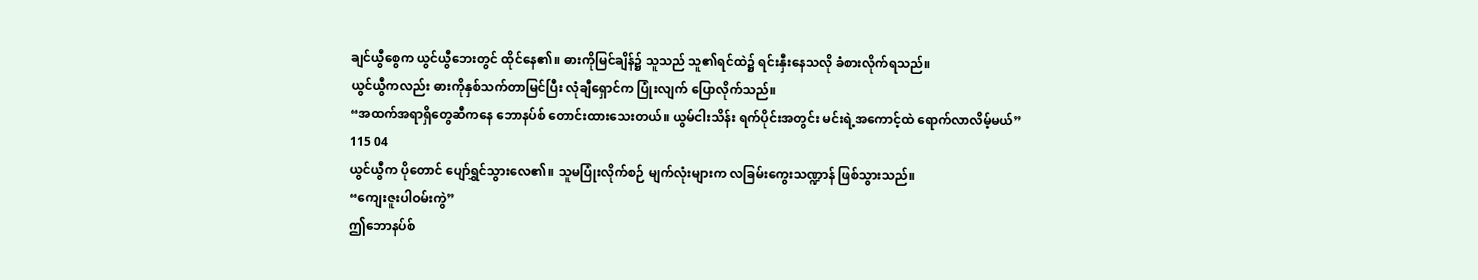ချင်ယွီစွေက ယွင်ယွီဘေးတွင် ထိုင်နေ၏။ ဓားကိုမြင်ချိန်၌ သူသည် သူ၏ရင်ထဲ၌ ရင်းနှီးနေသလို ခံစားလိုက်ရသည်။
ယွင်ယွီကလည်း ဓားကိုနှစ်သက်တာမြင်ပြီး လုံချီရှောင်က ပြုံးလျက် ပြောလိုက်သည်။
“အထက်အရာရှိတွေဆီကနေ ဘောနပ်စ် တောင်းထားသေးတယ်။ ယွမ်ငါးသိန်း ရက်ပိုင်းအတွင်း မင်းရဲ့အကောင့်ထဲ ရောက်လာလိမ့်မယ်”
115 04
ယွင်ယွီက ပိုတောင် ပျော်ရွှင်သွားလေ၏။ သူမပြုံးလိုက်စဉ် မျက်လုံးများက လခြမ်းကွေးသဏ္ဍာန် ဖြစ်သွားသည်။
“ကျေးဇူးပါဝမ်းကွဲ”
ဤဘောနပ်စ်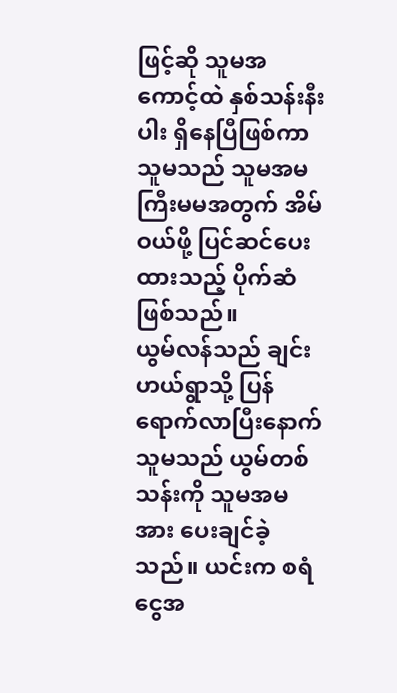ဖြင့်ဆို သူမအကောင့်ထဲ နှစ်သန်းနီးပါး ရှိနေပြီဖြစ်ကာ သူမသည် သူမအမကြီးမမအတွက် အိမ်ဝယ်ဖို့ ပြင်ဆင်ပေးထားသည့် ပိုက်ဆံဖြစ်သည်။
ယွမ်လန်သည် ချင်းဟယ်ရွာသို့ ပြန်ရောက်လာပြီးနောက် သူမသည် ယွမ်တစ်သန်းကို သူမအမအား ပေးချင်ခဲ့သည်။ ယင်းက စရံငွေအ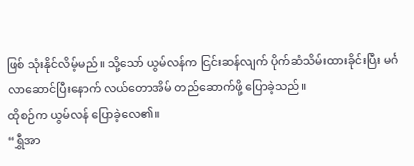ဖြစ် သုံးနိုင်လိမ့်မည်။ သို့သော် ယွမ်လန်က ငြင်းဆန်လျက် ပိုက်ဆံသိမ်းထားခိုင်းပြီး မင်္ဂလာဆောင်ပြီးနောက် လယ်တောအိမ် တည်ဆောက်ဖို့ ပြောခဲ့သည်။
ထိုစဉ်က ယွမ်လန် ပြောခဲ့လေ၏။
“ရွှီအာ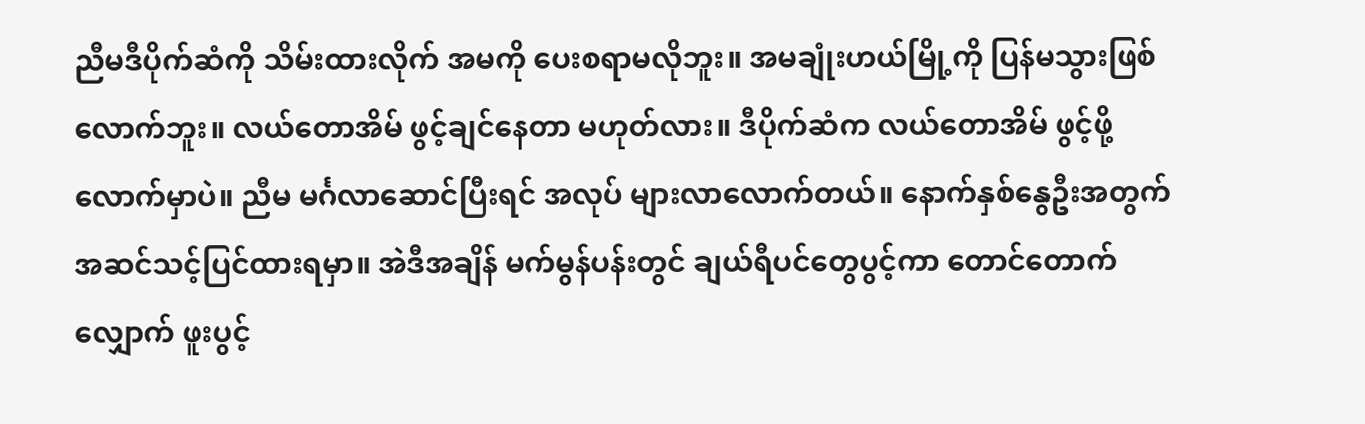ညီမဒီပိုက်ဆံကို သိမ်းထားလိုက် အမကို ပေးစရာမလိုဘူး။ အမချုံးဟယ်မြို့ကို ပြန်မသွားဖြစ်လောက်ဘူး။ လယ်တောအိမ် ဖွင့်ချင်နေတာ မဟုတ်လား။ ဒီပိုက်ဆံက လယ်တောအိမ် ဖွင့်ဖို့လောက်မှာပဲ။ ညီမ မင်္ဂလာဆောင်ပြီးရင် အလုပ် များလာလောက်တယ်။ နောက်နှစ်နွေဦးအတွက် အဆင်သင့်ပြင်ထားရမှာ။ အဲဒီအချိန် မက်မွန်ပန်းတွင် ချယ်ရီပင်တွေပွင့်ကာ တောင်တောက်လျှောက် ဖူးပွင့်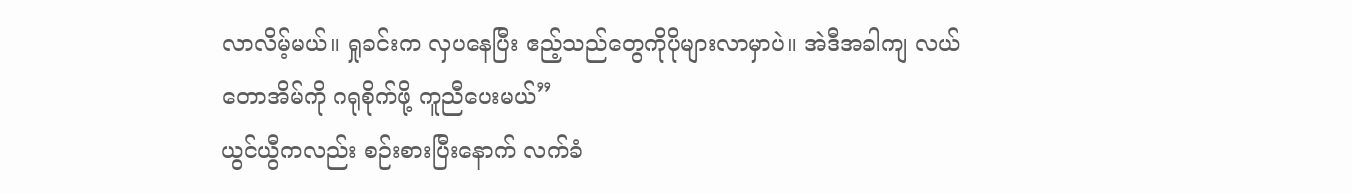လာလိမ့်မယ်။ ရှုခင်းက လှပနေပြီး ဧည့်သည်တွေကိုပိုများလာမှာပဲ။ အဲဒီအခါကျ လယ်တောအိမ်ကို ဂရုစိုက်ဖို့ ကူညီပေးမယ်”
ယွင်ယွီကလည်း စဉ်းစားပြီးနောက် လက်ခံ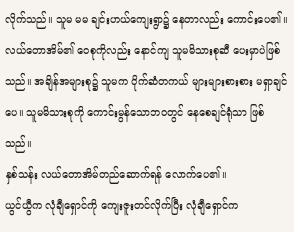လိုက်သည်။ သူမ မမ ချင်းဟယ်ကျေးရွာ၌ နေတာလည်း ကောင်းပေ၏။ လယ်တောအိမ်၏ ဝေစုကိုလည်း နောင်ကျ သူမမိသားစုဆီ ပေးမှာပဲဖြစ်သည်။ အချိန်အများစု၌ သူမက ပိုက်ဆံတကယ် များများစားစား မရှာချင်ပေ။ သူမမိသားစုကို ကောင်းမွန်သောဘဝတွင် နေစေချင်ရုံသာ ဖြစ်သည်။
နှစ်သန်း လယ်တောအိမ်တည်ဆောက်ရန် လောက်ပေ၏။
ယွင်ယွီက လုံချီရှောင်ကို ကျေးဇူးတင်လိုက်ပြီး လုံချီရှောင်က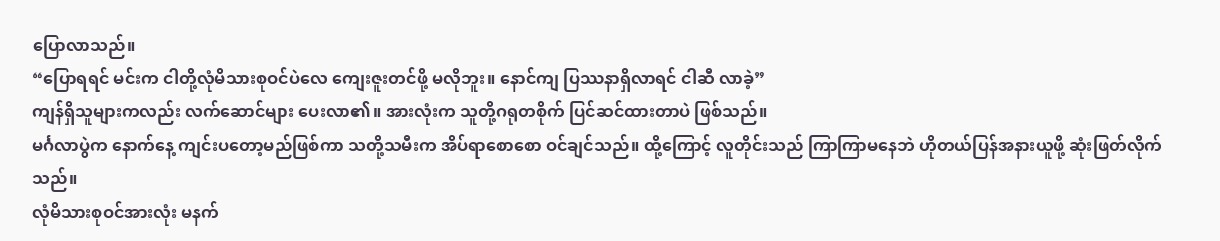ပြောလာသည်။
“ပြောရရင် မင်းက ငါတို့လုံမိသားစုဝင်ပဲလေ ကျေးဇူးတင်ဖို့ မလိုဘူး။ နောင်ကျ ပြဿနာရှိလာရင် ငါဆီ လာခဲ့”
ကျန်ရှိသူများကလည်း လက်ဆောင်များ ပေးလာ၏။ အားလုံးက သူတို့ဂရုတစိုက် ပြင်ဆင်ထားတာပဲ ဖြစ်သည်။
မင်္ဂလာပွဲက နောက်နေ့ ကျင်းပတော့မည်ဖြစ်ကာ သတို့သမီးက အိပ်ရာစောစော ဝင်ချင်သည်။ ထို့ကြောင့် လူတိုင်းသည် ကြာကြာမနေဘဲ ဟိုတယ်ပြန်အနားယူဖို့ ဆုံးဖြတ်လိုက်သည်။
လုံမိသားစုဝင်အားလုံး မနက်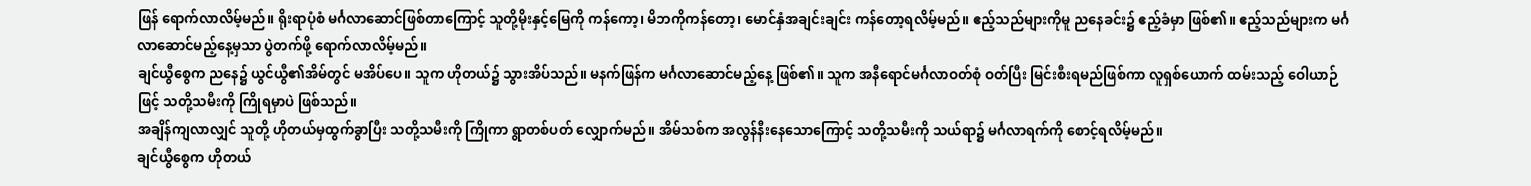ဖြန် ရောက်လာလိမ့်မည်။ ရိုးရာပုံစံ မင်္ဂလာဆောင်ဖြစ်တာကြောင့် သူတို့မိုးနှင့်မြေကို ကန်ကော့၊ မိဘကိုကန်တော့၊ မောင်နှံအချင်းချင်း ကန်တော့ရလိမ့်မည်။ ဧည့်သည်များကိုမူ ညနေခင်း၌ ဧည့်ခံမှာ ဖြစ်၏။ ဧည့်သည်များက မင်္ဂလာဆောင်မည့်နေ့မှသာ ပွဲတက်ဖို့ ရောက်လာလိမ့်မည်။
ချင်ယွီစွေက ညနေ၌ ယွင်ယွီ၏အိမ်တွင် မအိပ်ပေ။ သူက ဟိုတယ်၌ သွားအိပ်သည်။ မနက်ဖြန်က မင်္ဂလာဆောင်မည့်နေ့ ဖြစ်၏။ သူက အနီရောင်မင်္ဂလာဝတ်စုံ ဝတ်ပြီး မြင်းစီးရမည်ဖြစ်ကာ လူရှစ်ယောက် ထမ်းသည့် ဝေါယာဉ်ဖြင့် သတို့သမီးကို ကြိုရမှာပဲ ဖြစ်သည်။
အချိန်ကျလာလျှင် သူတို့ ဟိုတယ်မှထွက်ခွာပြီး သတို့သမီးကို ကြိုကာ ရွာတစ်ပတ် လျှောက်မည်။ အိမ်သစ်က အလွန်နီးနေသောကြောင့် သတို့သမီးကို သယ်ရာ၌ မင်္ဂလာရက်ကို စောင့်ရလိမ့်မည်။
ချင်ယွီစွေက ဟိုတယ်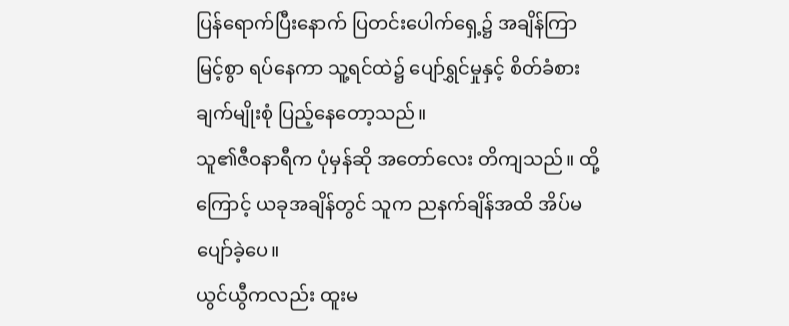ပြန်ရောက်ပြီးနောက် ပြတင်းပေါက်ရှေ့၌ အချိန်ကြာမြင့်စွာ ရပ်နေကာ သူ့ရင်ထဲ၌ ပျော်ရွှင်မှုနှင့် စိတ်ခံစားချက်မျိုးစုံ ပြည့်နေတော့သည်။
သူ၏ဇီဝနာရီက ပုံမှန်ဆို အတော်လေး တိကျသည်။ ထို့ကြောင့် ယခုအချိန်တွင် သူက ညနက်ချိန်အထိ အိပ်မပျော်ခဲ့ပေ။
ယွင်ယွီကလည်း ထူးမ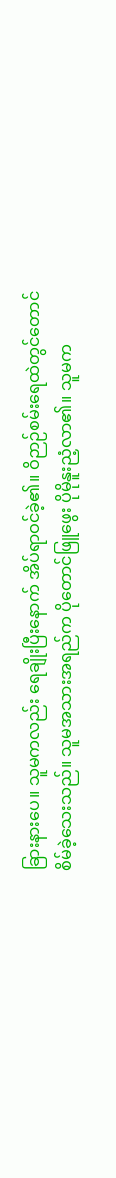ခြားနားပေ။ သူမကလည်း ရေချိုးပြီးနောက် အိပ်ရာဝင်ခဲ့၏။ ဝိဉာဉ်စမ်းရေထဲတွင်တောင် စိမ်ခဲ့သေးသည်။ သူမအသားအရည်က ပိုတောင်ဖြူဖွေး ပိုမိုနူးညံ့လာ၏။ သူမက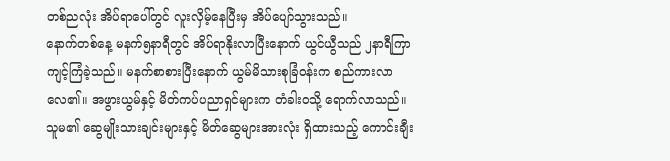တစ်ညလုံး အိပ်ရာပေါ်တွင် လူးလှိမ့်နေပြီးမှ အိပ်ပျော်သွားသည်။
နောက်တစ်နေ့ မနက်၅နာရီတွင် အိပ်ရာနိုးလာပြီးနောက် ယွင်ယွီသည် ၂နာရီကြာ ကျင့်ကြံခဲ့သည်။ မနက်စာစားပြီးနောက် ယွမ်မိသားစုခြံဝန်းက စည်ကားလာလေ၏။ အဖွားယွမ်နှင့် မိတ်ကပ်ပညာရှင်များက တံခါးဝသို့ ရောက်လာသည်။
သူမ၏ ဆွေမျိုးသားချင်းများနှင့် မိတ်ဆွေများအားလုံး ရှိထားသည့် ကောင်းချီး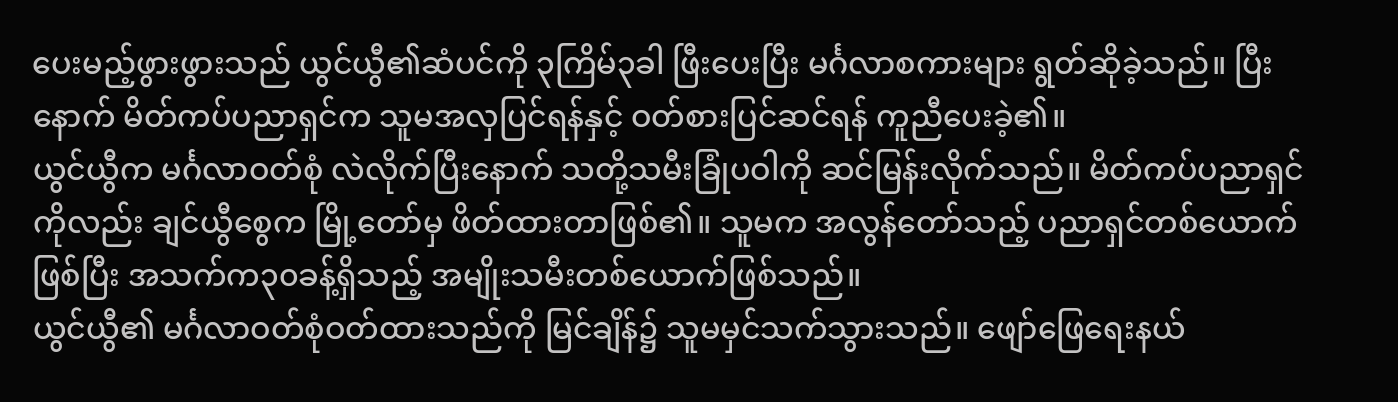ပေးမည့်ဖွားဖွားသည် ယွင်ယွီ၏ဆံပင်ကို ၃ကြိမ်၃ခါ ဖြီးပေးပြီး မင်္ဂလာစကားများ ရွတ်ဆိုခဲ့သည်။ ပြီးနောက် မိတ်ကပ်ပညာရှင်က သူမအလှပြင်ရန်နှင့် ဝတ်စားပြင်ဆင်ရန် ကူညီပေးခဲ့၏။
ယွင်ယွီက မင်္ဂလာဝတ်စုံ လဲလိုက်ပြီးနောက် သတို့သမီးခြုံပဝါကို ဆင်မြန်းလိုက်သည်။ မိတ်ကပ်ပညာရှင်ကိုလည်း ချင်ယွီစွေက မြို့တော်မှ ဖိတ်ထားတာဖြစ်၏။ သူမက အလွန်တော်သည့် ပညာရှင်တစ်ယောက်ဖြစ်ပြီး အသက်က၃၀ခန့်ရှိသည့် အမျိုးသမီးတစ်ယောက်ဖြစ်သည်။
ယွင်ယွီ၏ မင်္ဂလာဝတ်စုံဝတ်ထားသည်ကို မြင်ချိန်၌ သူမမှင်သက်သွားသည်။ ဖျော်ဖြေရေးနယ်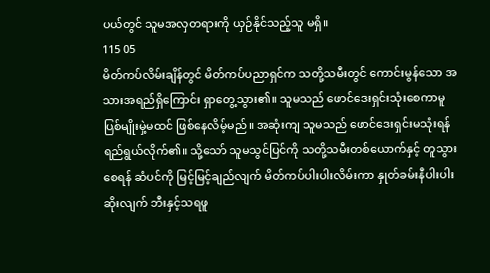ပယ်တွင် သူမအလှတရားကို ယှဉ်နိုင်သည့်သူ မရှိ။
115 05
မိတ်ကပ်လိမ်းချိန်တွင် မိတ်ကပ်ပညာရှင်က သတို့သမီးတွင် ကောင်းမွန်သော အသားအရည်ရှိကြောင်း ရှာတွေ့သွား၏။ သူမသည် ဖောင်ဒေးရှင်းသုံးစေကာမူ ပြစ်မျိုးမှဲ့မထင် ဖြစ်နေလိမ့်မည်။ အဆုံးကျ သူမသည် ဖောင်ဒေးရှင်းမသုံးရန် ရည်ရွယ်လိုက်၏။ သို့သော် သူမသွင်ပြင်ကို သတို့သမီးတစ်ယောက်နှင့် တူသွားစေရန် ဆံပင်ကို မြင့်မြင့်ချည်လျက် မိတ်ကပ်ပါးပါးလိမ်းကာ နှုတ်ခမ်းနီပါးပါးဆိုးလျက် ဘီးနှင့်သရဖူ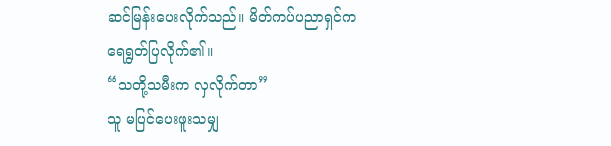ဆင်မြန်းပေးလိုက်သည်။ မိတ်ကပ်ပညာရှင်က ရေရွတ်ပြလိုက်၏။
“သတို့သမီးက လှလိုက်တာ”
သူ မပြင်ပေးဖူးသမျှ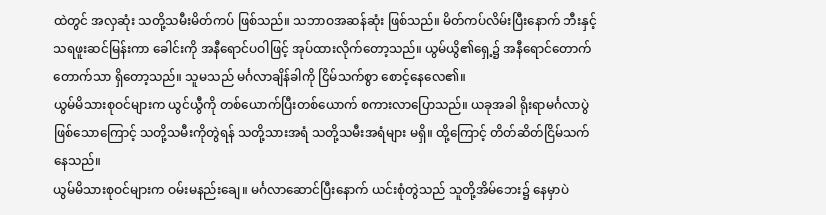ထဲတွင် အလှဆုံး သတို့သမီးမိတ်ကပ် ဖြစ်သည်။ သဘာဝအဆန်ဆုံး ဖြစ်သည်။ မိတ်ကပ်လိမ်းပြီးနောက် ဘီးနှင့်သရဖူးဆင်မြန်းကာ ခေါင်းကို အနီရောင်ပဝါဖြင့် အုပ်ထားလိုက်တော့သည်။ ယွမ်ယွိ၏ရှေ့၌ အနီရောင်တောက်တောက်သာ ရှိတော့သည်။ သူမသည် မင်္ဂလာချိန်ခါကို ငြိမ်သက်စွာ စောင့်နေလေ၏။
ယွမ်မိသားစုဝင်များက ယွင်ယွီကို တစ်ယောက်ပြီးတစ်ယောက် စကားလာပြောသည်။ ယခုအခါ ရိုးရာမင်္ဂလာပွဲဖြစ်သောကြောင့် သတို့သမီးကိုတွဲရန် သတို့သားအရံ သတို့သမီးအရံများ မရှိ။ ထို့ကြောင့် တိတ်ဆိတ်ငြိမ်သက်နေသည်။
ယွမ်မိသားစုဝင်များက ဝမ်းမနည်းချေ။ မင်္ဂလာဆောင်ပြီးနောက် ယင်းစုံတွဲသည် သူတို့အိမ်ဘေး၌ နေမှာပဲ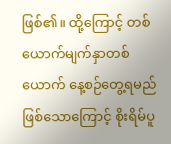ဖြစ်၏။ ထို့ကြောင့် တစ်ယောက်မျက်နှာတစ်ယောက် နေ့စဉ်တွေ့ရမည် ဖြစ်သောကြောင့် စိုးရိမ်ပူ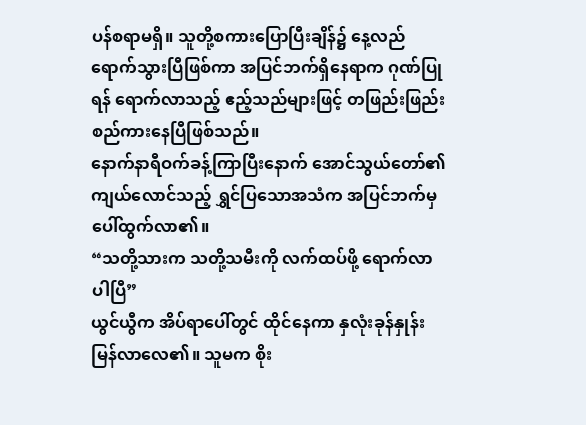ပန်စရာမရှိ။ သူတို့စကားပြောပြီးချိန်၌ နေ့လည်ရောက်သွားပြီဖြစ်ကာ အပြင်ဘက်ရှိနေရာက ဂုဏ်ပြုရန် ရောက်လာသည့် ဧည့်သည်များဖြင့် တဖြည်းဖြည်း စည်ကားနေပြီဖြစ်သည်။
နောက်နာရီဝက်ခန့်ကြာပြီးနောက် အောင်သွယ်တော်၏ ကျယ်လောင်သည့် ရွှင်ပြသောအသံက အပြင်ဘက်မှ ပေါ်ထွက်လာ၏။
“သတို့သားက သတို့သမီးကို လက်ထပ်ဖို့ ရောက်လာပါပြီ”
ယွင်ယွီက အိပ်ရာပေါ်တွင် ထိုင်နေကာ နှလုံးခုန်နှုန်း မြန်လာလေ၏။ သူမက စိုး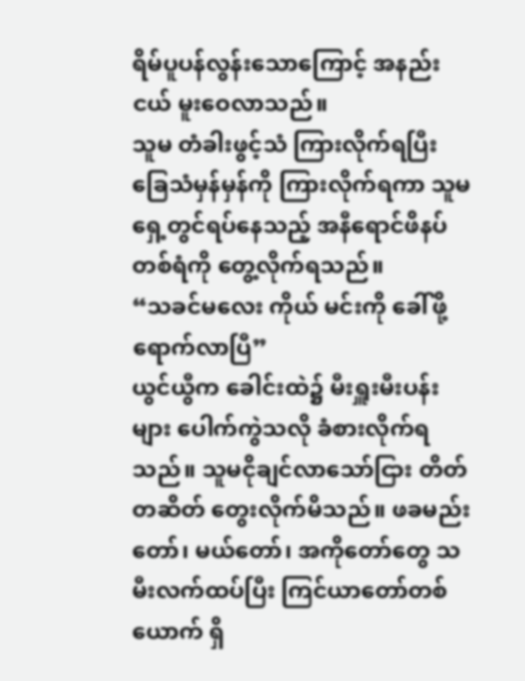ရိမ်ပူပန်လွန်းသောကြောင့် အနည်းငယ် မူးဝေလာသည်။
သူမ တံခါးဖွင့်သံ ကြားလိုက်ရပြီး ခြေသံမှန်မှန်ကို ကြားလိုက်ရကာ သူမရှေ့တွင်ရပ်နေသည့် အနီရောင်ဖိနပ်တစ်ရံကို တွေ့လိုက်ရသည်။
“သခင်မလေး ကိုယ် မင်းကို ခေါ်ဖို့ရောက်လာပြီ”
ယွင်ယွီက ခေါင်းထဲ၌ မီးရှူးမီးပန်းများ ပေါက်ကွဲသလို ခံစားလိုက်ရသည်။ သူမငိုချင်လာသော်ငြား တိတ်တဆိတ် တွေးလိုက်မိသည်။ ဖခမည်းတော်၊ မယ်တော်၊ အကိုတော်တွေ သမီးလက်ထပ်ပြီး ကြင်ယာတော်တစ်ယောက် ရှိ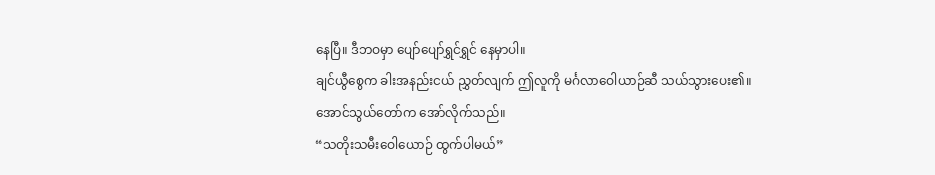နေပြီ။ ဒီဘဝမှာ ပျော်ပျော်ရွှင်ရွှင် နေမှာပါ။
ချင်ယွီစွေက ခါးအနည်းငယ် ညွှတ်လျက် ဤလူကို မင်္ဂလာဝေါယာဉ်ဆီ သယ်သွားပေး၏။
အောင်သွယ်တော်က အော်လိုက်သည်။
“သတိုးသမီးဝေါယောဉ် ထွက်ပါမယ်”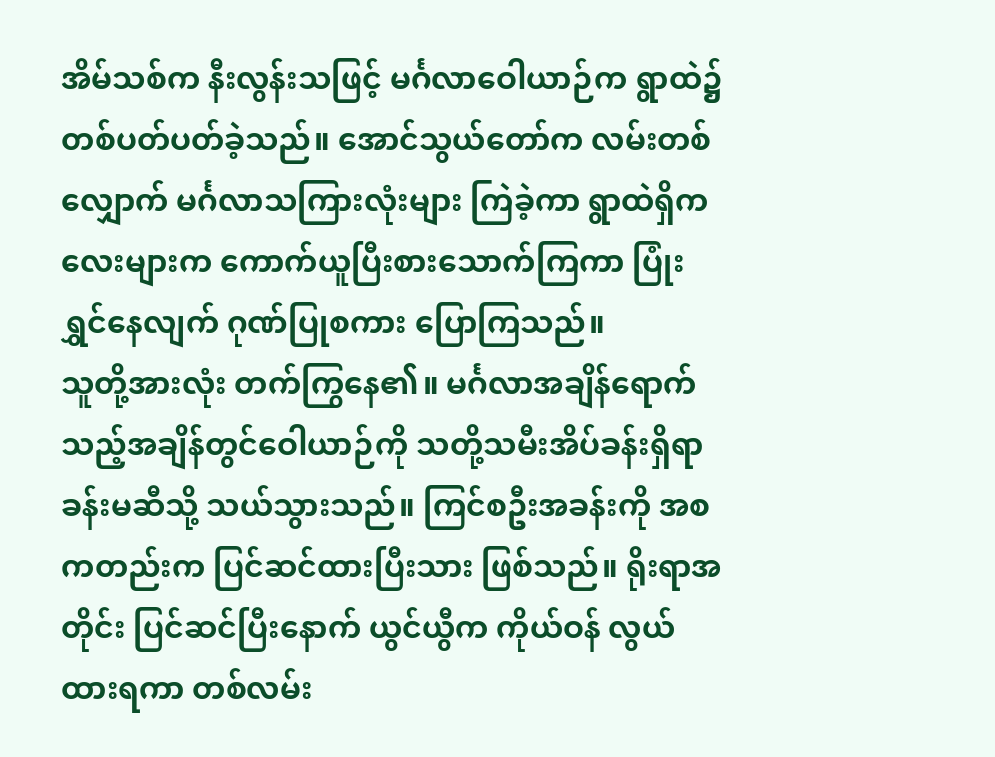အိမ်သစ်က နီးလွန်းသဖြင့် မင်္ဂလာဝေါယာဉ်က ရွာထဲ၌ တစ်ပတ်ပတ်ခဲ့သည်။ အောင်သွယ်တော်က လမ်းတစ်လျှောက် မင်္ဂလာသကြားလုံးများ ကြဲခဲ့ကာ ရွာထဲရှိကလေးများက ကောက်ယူပြီးစားသောက်ကြကာ ပြုံးရွှင်နေလျက် ဂုဏ်ပြုစကား ပြောကြသည်။
သူတို့အားလုံး တက်ကြွနေ၏။ မင်္ဂလာအချိန်ရောက်သည့်အချိန်တွင်ဝေါယာဉ်ကို သတို့သမီးအိပ်ခန်းရှိရာ ခန်းမဆီသို့ သယ်သွားသည်။ ကြင်စဦးအခန်းကို အစကတည်းက ပြင်ဆင်ထားပြီးသား ဖြစ်သည်။ ရိုးရာအတိုင်း ပြင်ဆင်ပြီးနောက် ယွင်ယွီက ကိုယ်ဝန် လွယ်ထားရကာ တစ်လမ်း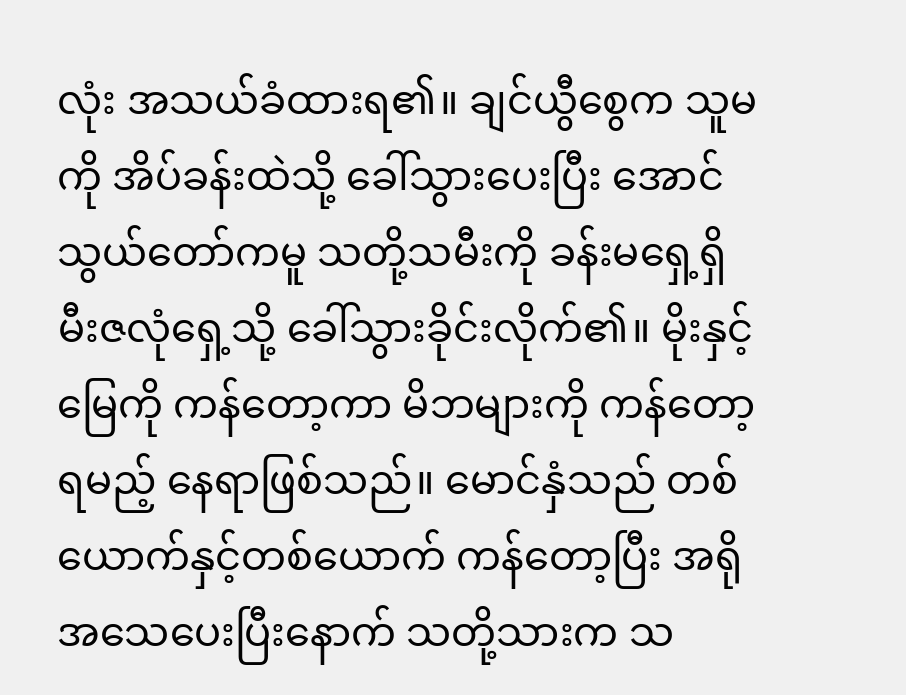လုံး အသယ်ခံထားရ၏။ ချင်ယွီစွေက သူမကို အိပ်ခန်းထဲသို့ ခေါ်သွားပေးပြီး အောင်သွယ်တော်ကမူ သတို့သမီးကို ခန်းမရှေ့ရှိ မီးဇလုံရှေ့သို့ ခေါ်သွားခိုင်းလိုက်၏။ မိုးနှင့်မြေကို ကန်တော့ကာ မိဘများကို ကန်တော့ရမည့် နေရာဖြစ်သည်။ မောင်နှံသည် တစ်ယောက်နှင့်တစ်ယောက် ကန်တော့ပြီး အရိုအသေပေးပြီးနောက် သတို့သားက သ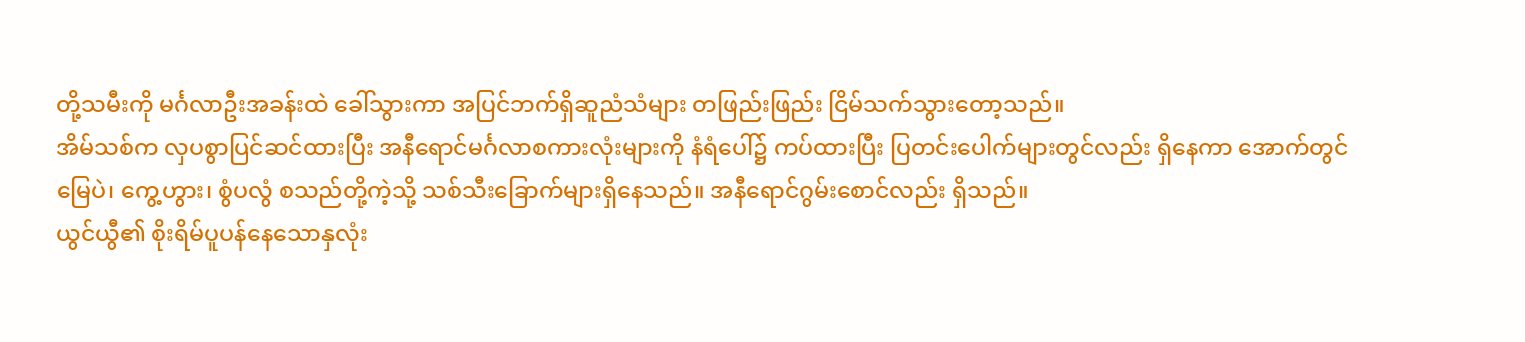တို့သမီးကို မင်္ဂလာဦးအခန်းထဲ ခေါ်သွားကာ အပြင်ဘက်ရှိဆူညံသံများ တဖြည်းဖြည်း ငြိမ်သက်သွားတော့သည်။
အိမ်သစ်က လှပစွာပြင်ဆင်ထားပြီး အနီရောင်မင်္ဂလာစကားလုံးများကို နံရံပေါ်၌ ကပ်ထားပြီး ပြတင်းပေါက်များတွင်လည်း ရှိနေကာ အောက်တွင် မြေပဲ၊ ကွေ့ဟွား၊ စွံပလွံ စသည်တို့ကဲ့သို့ သစ်သီးခြောက်များရှိနေသည်။ အနီရောင်ဂွမ်းစောင်လည်း ရှိသည်။
ယွင်ယွီ၏ စိုးရိမ်ပူပန်နေသောနှလုံး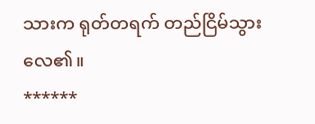သားက ရုတ်တရက် တည်ငြိမ်သွားလေ၏။
******